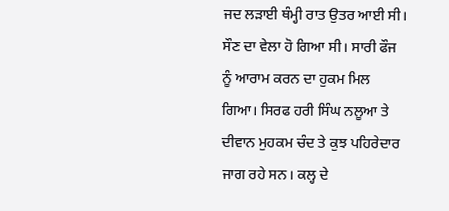ਜਦ ਲੜਾਈ ਥੰਮ੍ਹੀ ਰਾਤ ਉਤਰ ਆਈ ਸੀ। ਸੌਣ ਦਾ ਵੇਲਾ ਹੋ ਗਿਆ ਸੀ। ਸਾਰੀ ਫੌਜ ਨੂੰ ਆਰਾਮ ਕਰਨ ਦਾ ਹੁਕਮ ਮਿਲ ਗਿਆ। ਸਿਰਫ ਹਰੀ ਸਿੰਘ ਨਲੂਆ ਤੇ ਦੀਵਾਨ ਮੁਹਕਮ ਚੰਦ ਤੇ ਕੁਝ ਪਹਿਰੇਦਾਰ ਜਾਗ ਰਹੇ ਸਨ। ਕਲ੍ਹ ਦੇ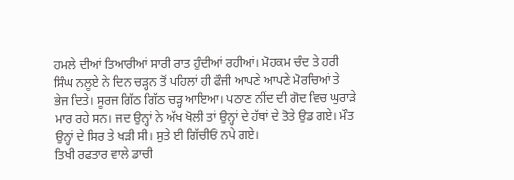ਹਮਲੇ ਦੀਆਂ ਤਿਆਰੀਆਂ ਸਾਰੀ ਰਾਤ ਹੁੰਦੀਆਂ ਰਹੀਆਂ। ਮੋਹਕਮ ਚੰਦ ਤੇ ਹਰੀ ਸਿੰਘ ਨਲੂਏ ਨੇ ਦਿਨ ਚੜ੍ਹਨ ਤੋਂ ਪਹਿਲਾਂ ਹੀ ਫੌਜੀ ਆਪਣੇ ਆਪਣੇ ਮੋਰਚਿਆਂ ਤੇ ਭੇਜ ਦਿਤੇ। ਸੂਰਜ ਗਿੱਠ ਗਿੱਠ ਚੜ੍ਹ ਆਇਆ। ਪਠਾਣ ਨੀਂਦ ਦੀ ਗੋਦ ਵਿਚ ਘੁਰਾੜੇ ਮਾਰ ਰਹੇ ਸਨ। ਜਦ ਉਨ੍ਹਾਂ ਨੇ ਅੱਖ ਖੋਲੀ ਤਾਂ ਉਨ੍ਹਾਂ ਦੇ ਹੱਥਾਂ ਦੇ ਤੋਤੇ ਉਡ ਗਏ। ਮੌਤ ਉਨ੍ਹਾਂ ਦੇ ਸਿਰ ਤੇ ਖੜੀ ਸੀ। ਸੁਤੇ ਈ ਗਿੱਚੀਓਂ ਨਪੇ ਗਏ।
ਤਿਖੀ ਰਫਤਾਰ ਵਾਲੇ ਡਾਚੀ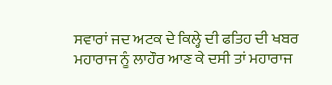ਸਵਾਰਾਂ ਜਦ ਅਟਕ ਦੇ ਕਿਲ੍ਹੇ ਦੀ ਫਤਿਹ ਦੀ ਖਬਰ ਮਹਾਰਾਜ ਨੂੰ ਲਾਹੌਰ ਆਣ ਕੇ ਦਸੀ ਤਾਂ ਮਹਾਰਾਜ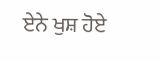ਏਨੇ ਖੁਸ਼ ਹੋਏ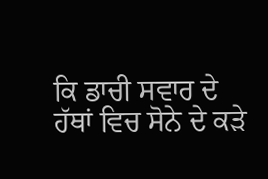ਕਿ ਡਾਚੀ ਸਵਾਰ ਦੇ ਹੱਥਾਂ ਵਿਚ ਸੋਨੇ ਦੇ ਕੜੇ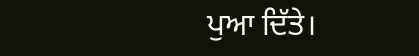ਪੁਆ ਦਿੱਤੇ।